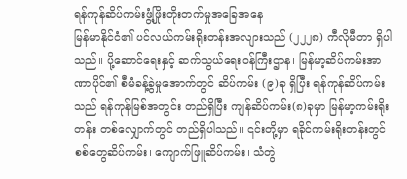ရန်ကုန်ဆိပ်ကမ်းဖွံ့ဖြိုးတိုးတက်မှုအခြေအနေ
မြန်မာနိုင်ငံ၏ ပင်လယ်ကမ်းရိုးတန်းအလျားသည် (၂၂၂၈) ကီလိုမီတာ ရှိပါသည်။ ပို့ဆောင်ရေးနှင့် ဆက်သွယ်ရေးဝန်ကြီးဌာန၊ မြန်မာ့ဆိပ်ကမ်းအာဏာပိုင်၏ စီမံခန့်ခွဲမှုအောက်တွင် ဆိပ်ကမ်း (၉)ခု ရှိပြီး ရန်ကုန်ဆိပ်ကမ်းသည် ရန်ကုန်မြစ်အတွင်း တည်ရှိပြီး ကျန်ဆိပ်ကမ်း(၈)ခုမှာ မြန်မာ့ကမ်းရိုးတန်း တစ်လျှောက်တွင် တည်ရှိပါသည်။ ၎င်းတို့မှာ ရခိုင်ကမ်းရိုးတန်းတွင် စစ်တွေဆိပ်ကမ်း၊ ကျောက်ဖြူဆိပ်ကမ်း၊ သံတွဲ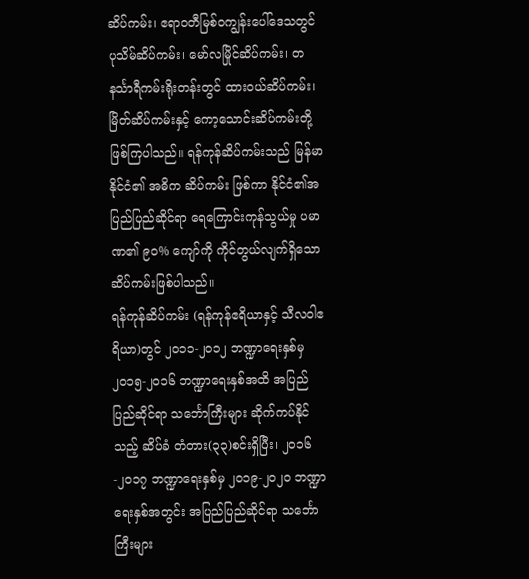ဆိပ်ကမ်း၊ ဧရာဝတီမြစ်ဝကျွန်းပေါ်ဒေသတွင် ပုသိမ်ဆိပ်ကမ်း၊ မော်လမြိုင်ဆိပ်ကမ်း၊ တနင်္သာရီကမ်းရိုးတန်းတွင် ထားဝယ်ဆိပ်ကမ်း၊ မြိတ်ဆိပ်ကမ်းနှင့် ကော့သောင်းဆိပ်ကမ်းတို့ ဖြစ်ကြပါသည်။ ရန်ကုန်ဆိပ်ကမ်းသည် မြန်မာနိုင်ငံ၏ အဓိက ဆိပ်ကမ်း ဖြစ်ကာ နိုင်ငံ၏အပြည်ပြည်ဆိုင်ရာ ရေကြောင်းကုန်သွယ်မှု ပမာဏ၏ ၉၀% ကျော်ကို ကိုင်တွယ်လျက်ရှိသော ဆိပ်ကမ်းဖြစ်ပါသည်။
ရန်ကုန်ဆိပ်ကမ်း (ရန်ကုန်ဧရိယာနှင့် သီလဝါဧရိယာ)တွင် ၂၀၁၁-၂၀၁၂ ဘဏ္ဍာရေးနှစ်မှ ၂၀၁၅-၂၀၁၆ ဘဏ္ဍာရေးနှစ်အထိ အပြည်ပြည်ဆိုင်ရာ သင်္ဘောကြီးများ ဆိုက်ကပ်နိုင်သည့် ဆိပ်ခံ တံတား(၃၃)စင်းရှိပြီး၊ ၂၀၁၆-၂၀၁၇ ဘဏ္ဍာရေးနှစ်မှ ၂၀၁၉-၂၀၂၀ ဘဏ္ဍာရေးနှစ်အတွင်း အပြည်ပြည်ဆိုင်ရာ သင်္ဘောကြီးများ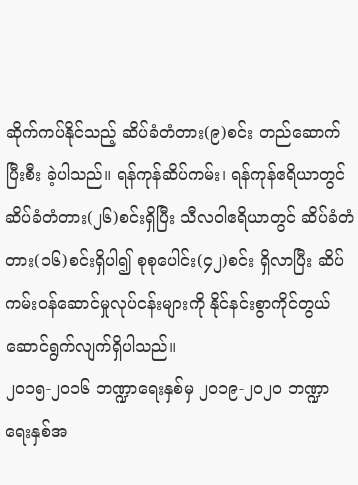ဆိုက်ကပ်နိုင်သည့် ဆိပ်ခံတံတား(၉)စင်း တည်ဆောက်ပြီးစီး ခဲ့ပါသည်။ ရန်ကုန်ဆိပ်ကမ်း၊ ရန်ကုန်ဧရိယာတွင် ဆိပ်ခံတံတား(၂၆)စင်းရှိပြီး သီလဝါဧရိယာတွင် ဆိပ်ခံတံတား(၁၆)စင်းရှိပါ၍ စုစုပေါင်း(၄၂)စင်း ရှိလာပြီး ဆိပ်ကမ်းဝန်ဆောင်မှုလုပ်ငန်းများကို နိုင်နင်းစွာကိုင်တွယ်ဆောင်ရွက်လျက်ရှိပါသည်။
၂၀၁၅-၂၀၁၆ ဘဏ္ဍာရေးနှစ်မှ ၂၀၁၉-၂၀၂၀ ဘဏ္ဍာရေးနှစ်အ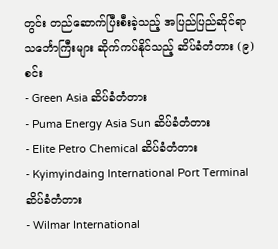တွင်း တည်ဆောက်ပြီးစီးခဲ့သည့် အပြည်ပြည်ဆိုင်ရာသင်္ဘောကြီးများ ဆိုက်ကပ်နိုင်သည့် ဆိပ်ခံတံတား (၉)စင်း
- Green Asia ဆိပ်ခံတံတား
- Puma Energy Asia Sun ဆိပ်ခံတံတား
- Elite Petro Chemical ဆိပ်ခံတံတား
- Kyimyindaing International Port Terminal ဆိပ်ခံတံတား
- Wilmar International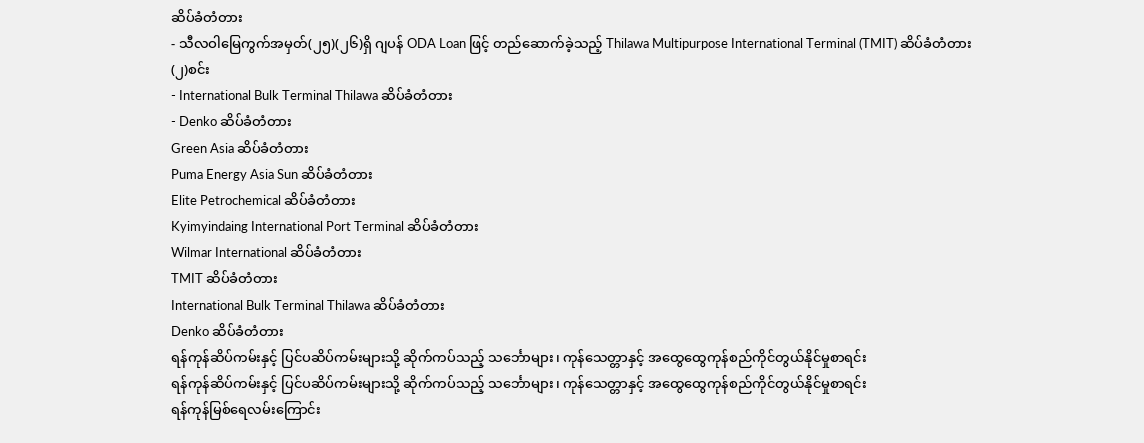ဆိပ်ခံတံတား
- သီလဝါမြေကွက်အမှတ်(၂၅)(၂၆)ရှိ ဂျပန် ODA Loan ဖြင့် တည်ဆောက်ခဲ့သည့် Thilawa Multipurpose International Terminal (TMIT) ဆိပ်ခံတံတား (၂)စင်း
- International Bulk Terminal Thilawa ဆိပ်ခံတံတား
- Denko ဆိပ်ခံတံတား
Green Asia ဆိပ်ခံတံတား
Puma Energy Asia Sun ဆိပ်ခံတံတား
Elite Petrochemical ဆိပ်ခံတံတား
Kyimyindaing International Port Terminal ဆိပ်ခံတံတား
Wilmar International ဆိပ်ခံတံတား
TMIT ဆိပ်ခံတံတား
International Bulk Terminal Thilawa ဆိပ်ခံတံတား
Denko ဆိပ်ခံတံတား
ရန်ကုန်ဆိပ်ကမ်းနှင့် ပြင်ပဆိပ်ကမ်းများသို့ ဆိုက်ကပ်သည့် သင်္ဘောများ၊ ကုန်သေတ္တာနှင့် အထွေထွေကုန်စည်ကိုင်တွယ်နိုင်မှုစာရင်း
ရန်ကုန်ဆိပ်ကမ်းနှင့် ပြင်ပဆိပ်ကမ်းများသို့ ဆိုက်ကပ်သည့် သင်္ဘောများ၊ ကုန်သေတ္တာနှင့် အထွေထွေကုန်စည်ကိုင်တွယ်နိုင်မှုစာရင်း
ရန်ကုန်မြစ်ရေလမ်းကြောင်း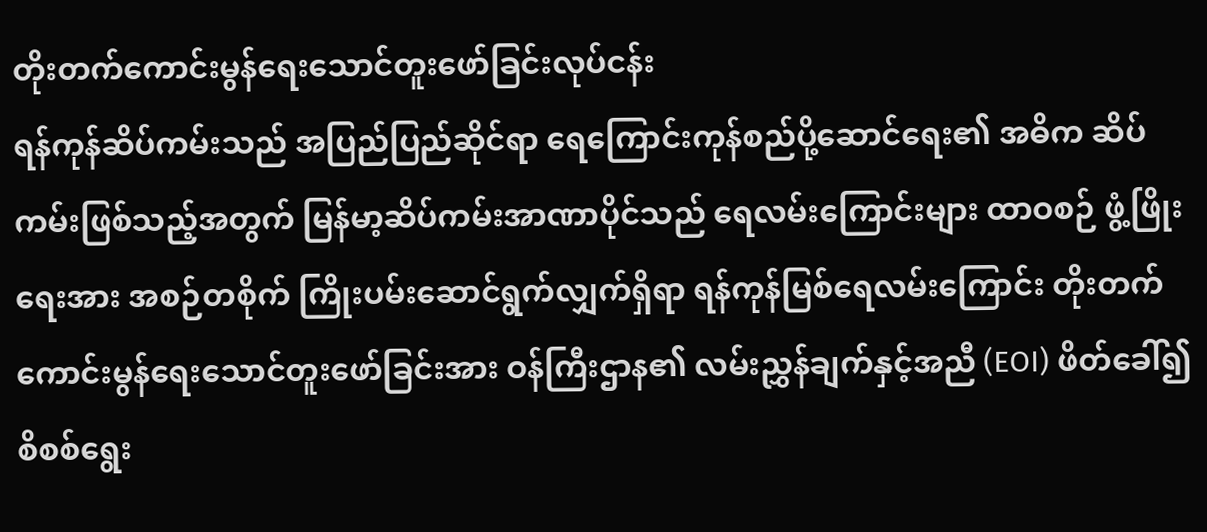တိုးတက်ကောင်းမွန်ရေးသောင်တူးဖော်ခြင်းလုပ်ငန်း
ရန်ကုန်ဆိပ်ကမ်းသည် အပြည်ပြည်ဆိုင်ရာ ရေကြောင်းကုန်စည်ပို့ဆောင်ရေး၏ အဓိက ဆိပ်ကမ်းဖြစ်သည့်အတွက် မြန်မာ့ဆိပ်ကမ်းအာဏာပိုင်သည် ရေလမ်းကြောင်းများ ထာဝစဉ် ဖွံ့ဖြိုးရေးအား အစဉ်တစိုက် ကြိုးပမ်းဆောင်ရွက်လျှက်ရှိရာ ရန်ကုန်မြစ်ရေလမ်းကြောင်း တိုးတက်ကောင်းမွန်ရေးသောင်တူးဖော်ခြင်းအား ဝန်ကြီးဌာန၏ လမ်းညွှန်ချက်နှင့်အညီ (EOI) ဖိတ်ခေါ်၍ စိစစ်ရွေး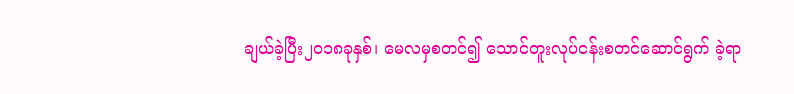ချယ်ခဲ့ပြီး၂၀၁၈ခုနှစ်၊ မေလမှစတင်၍ သောင်တူးလုပ်ငန်းစတင်ဆောင်ရွက် ခဲ့ရာ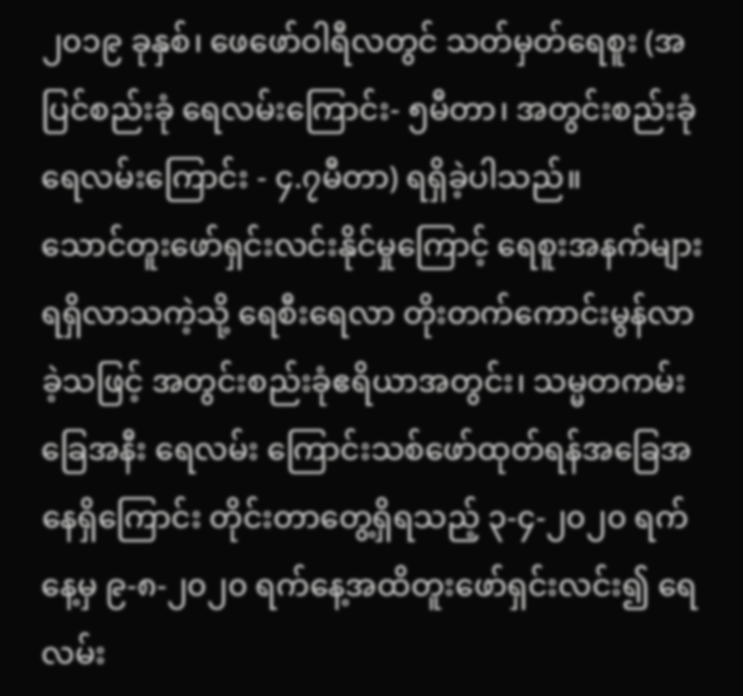၂၀၁၉ ခုနှစ်၊ ဖေဖော်ဝါရီလတွင် သတ်မှတ်ရေစူး (အပြင်စည်းခုံ ရေလမ်းကြောင်း- ၅မီတာ၊ အတွင်းစည်းခုံ ရေလမ်းကြောင်း - ၄.၇မီတာ) ရရှိခဲ့ပါသည်။
သောင်တူးဖော်ရှင်းလင်းနိုင်မှုကြောင့် ရေစူးအနက်များရရှိလာသကဲ့သို့ ရေစီးရေလာ တိုးတက်ကောင်းမွန်လာခဲ့သဖြင့် အတွင်းစည်းခုံဧရိယာအတွင်း၊ သမ္မတကမ်းခြေအနီး ရေလမ်း ကြောင်းသစ်ဖော်ထုတ်ရန်အခြေအနေရှိကြောင်း တိုင်းတာတွေ့ရှိရသည့် ၃-၄-၂၀၂၀ ရက်နေ့မှ ၉-၈-၂၀၂၀ ရက်နေ့အထိတူးဖော်ရှင်းလင်း၍ ရေလမ်း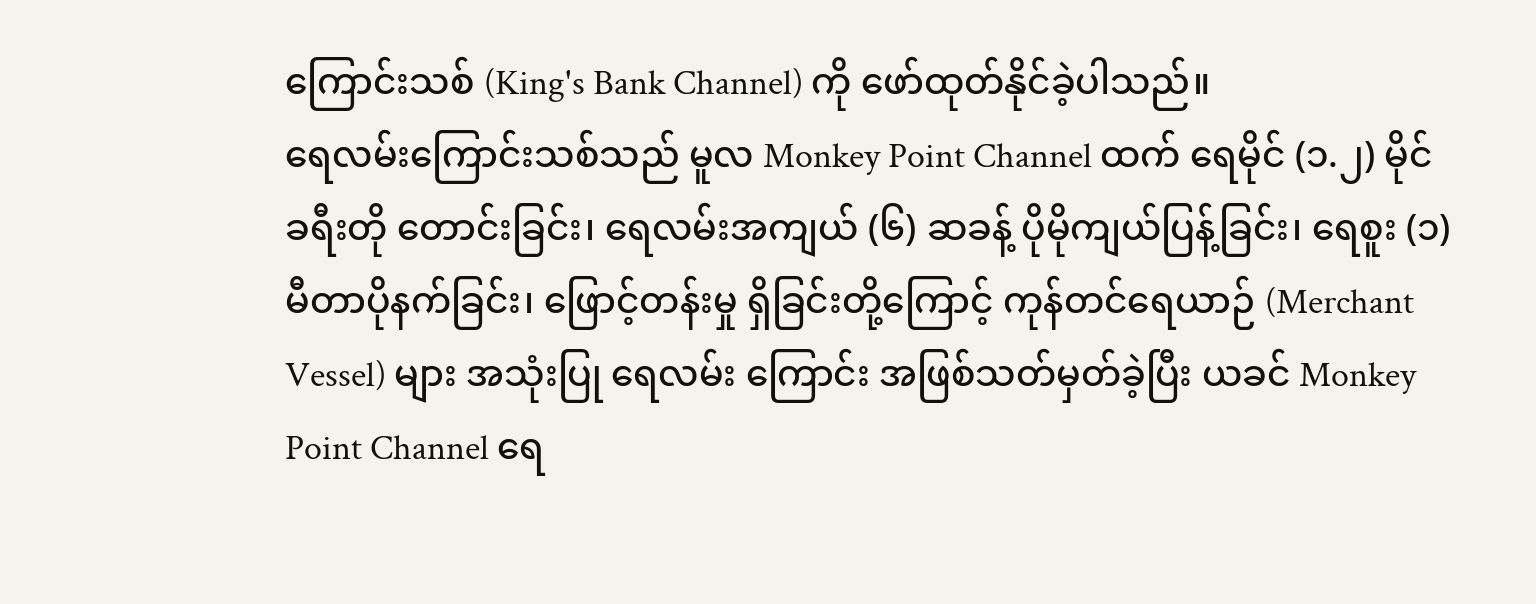ကြောင်းသစ် (King's Bank Channel) ကို ဖော်ထုတ်နိုင်ခဲ့ပါသည်။
ရေလမ်းကြောင်းသစ်သည် မူလ Monkey Point Channel ထက် ရေမိုင် (၁.၂) မိုင်ခရီးတို တောင်းခြင်း၊ ရေလမ်းအကျယ် (၆) ဆခန့် ပိုမိုကျယ်ပြန့်ခြင်း၊ ရေစူး (၁) မီတာပိုနက်ခြင်း၊ ဖြောင့်တန်းမှု ရှိခြင်းတို့ကြောင့် ကုန်တင်ရေယာဉ် (Merchant Vessel) များ အသုံးပြု ရေလမ်း ကြောင်း အဖြစ်သတ်မှတ်ခဲ့ပြီး ယခင် Monkey Point Channel ရေ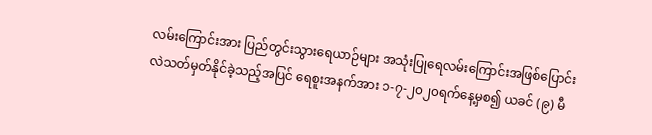လမ်းကြောင်းအား ပြည်တွင်းသွားရေယာဉ်များ အသုံးပြုရေလမ်းကြောင်းအဖြစ်ပြောင်းလဲသတ်မှတ်နိုင်ခဲ့သည့်အပြင် ရေစူးအနက်အား ၁-၇-၂၀၂၀ရက်နေ့မှစ၍ ယခင် (၉) မီ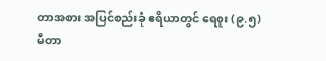တာအစား အပြင်စည်းခုံ ဧရိယာတွင် ရေစူး (၉.၅) မီတာ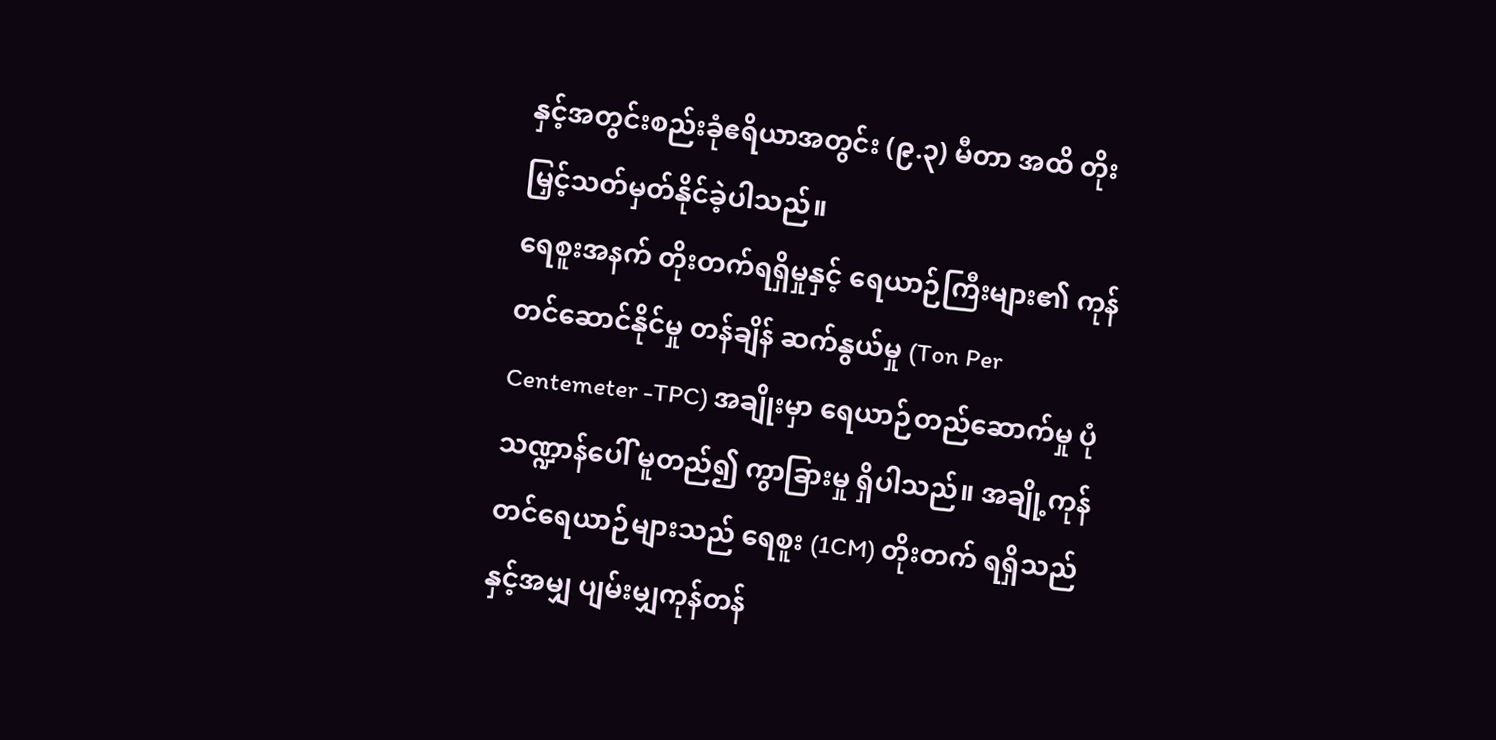နှင့်အတွင်းစည်းခုံဧရိယာအတွင်း (၉.၃) မီတာ အထိ တိုးမြှင့်သတ်မှတ်နိုင်ခဲ့ပါသည်။
ရေစူးအနက် တိုးတက်ရရှိမှုနှင့် ရေယာဉ်ကြီးများ၏ ကုန်တင်ဆောင်နိုင်မှု တန်ချိန် ဆက်နွယ်မှု (Ton Per Centemeter -TPC) အချိုးမှာ ရေယာဉ်တည်ဆောက်မှု ပုံသဏ္ဍာန်ပေါ် မူတည်၍ ကွာခြားမှု ရှိပါသည်။ အချို့ကုန်တင်ရေယာဉ်များသည် ရေစူး (1CM) တိုးတက် ရရှိသည်နှင့်အမျှ ပျမ်းမျှကုန်တန်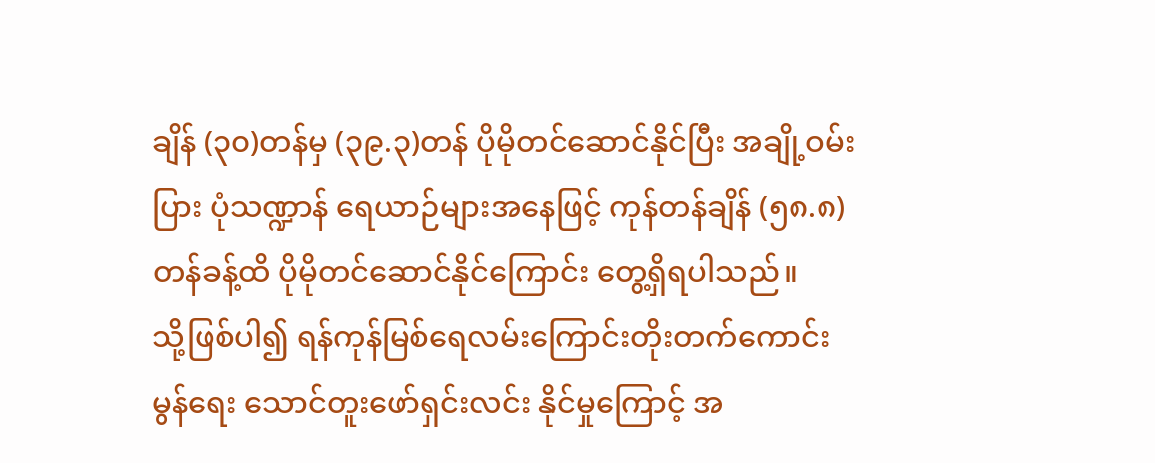ချိန် (၃၀)တန်မှ (၃၉.၃)တန် ပိုမိုတင်ဆောင်နိုင်ပြီး အချို့ဝမ်းပြား ပုံသဏ္ဍာန် ရေယာဉ်များအနေဖြင့် ကုန်တန်ချိန် (၅၈.၈) တန်ခန့်ထိ ပိုမိုတင်ဆောင်နိုင်ကြောင်း တွေ့ရှိရပါသည်။
သို့ဖြစ်ပါ၍ ရန်ကုန်မြစ်ရေလမ်းကြောင်းတိုးတက်ကောင်းမွန်ရေး သောင်တူးဖော်ရှင်းလင်း နိုင်မှုကြောင့် အ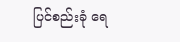ပြင်စည်းခုံ ရေ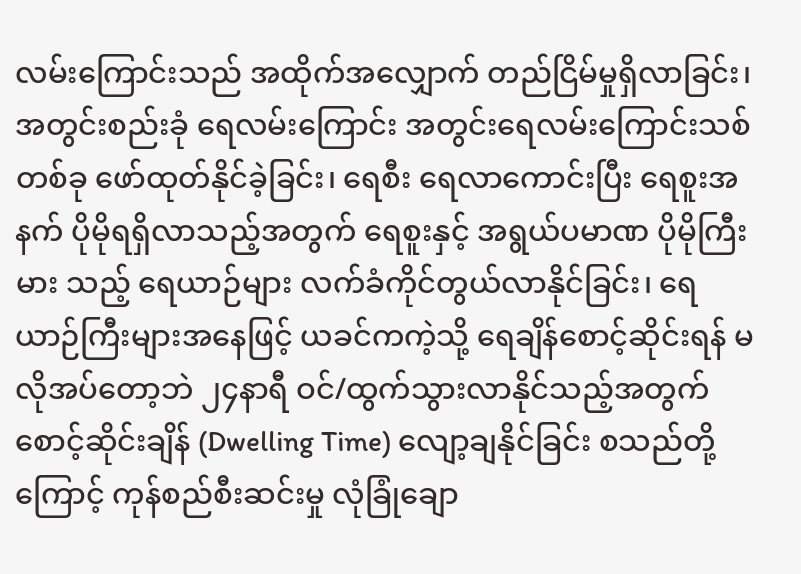လမ်းကြောင်းသည် အထိုက်အလျှောက် တည်ငြိမ်မှုရှိလာခြင်း၊ အတွင်းစည်းခုံ ရေလမ်းကြောင်း အတွင်းရေလမ်းကြောင်းသစ်တစ်ခု ဖော်ထုတ်နိုင်ခဲ့ခြင်း၊ ရေစီး ရေလာကောင်းပြီး ရေစူးအနက် ပိုမိုရရှိလာသည့်အတွက် ရေစူးနှင့် အရွယ်ပမာဏ ပိုမိုကြီးမား သည့် ရေယာဉ်များ လက်ခံကိုင်တွယ်လာနိုင်ခြင်း၊ ရေယာဉ်ကြီးများအနေဖြင့် ယခင်ကကဲ့သို့ ရေချိန်စောင့်ဆိုင်းရန် မလိုအပ်တော့ဘဲ ၂၄နာရီ ဝင်/ထွက်သွားလာနိုင်သည့်အတွက် စောင့်ဆိုင်းချိန် (Dwelling Time) လျော့ချနိုင်ခြင်း စသည်တို့ကြောင့် ကုန်စည်စီးဆင်းမှု လုံခြုံချော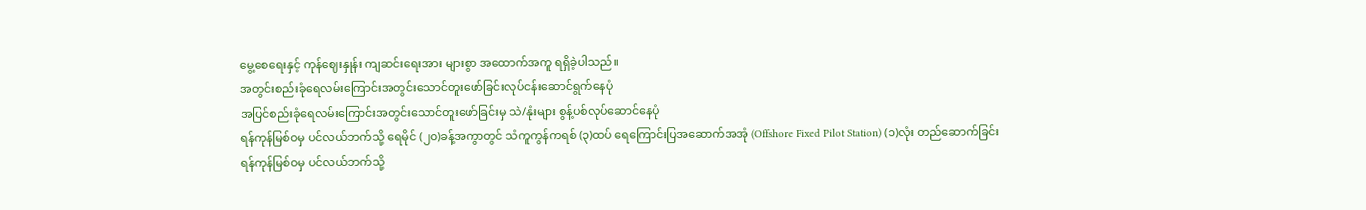မွေ့စေရေးနှင့် ကုန်ဈေးနှုန်း ကျဆင်းရေးအား များစွာ အထောက်အကူ ရရှိခဲ့ပါသည်။
အတွင်းစည်းခုံရေလမ်းကြောင်းအတွင်းသောင်တူးဖော်ခြင်းလုပ်ငန်းဆောင်ရွက်နေပုံ
အပြင်စည်းခုံရေလမ်းကြောင်းအတွင်းသောင်တူးဖော်ခြင်းမှ သဲ/နုံးများ စွန့်ပစ်လုပ်ဆောင်နေပုံ
ရန်ကုန်မြစ်ဝမှ ပင်လယ်ဘက်သို့ ရေမိုင် (၂၀)ခန့်အကွာတွင် သံကူကွန်ကရစ် (၃)ထပ် ရေကြောင်းပြအဆောက်အအုံ (Offshore Fixed Pilot Station) (၁)လုံး တည်ဆောက်ခြင်း
ရန်ကုန်မြစ်ဝမှ ပင်လယ်ဘက်သို့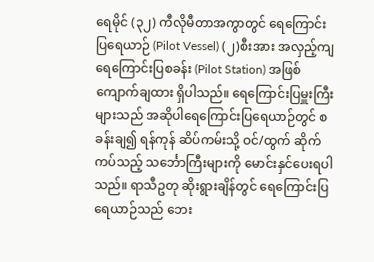ရေမိုင် (၃၂) ကီလိုမီတာအကွာတွင် ရေကြောင်းပြရေယာဉ် (Pilot Vessel) (၂)စီးအား အလှည့်ကျ ရေကြောင်းပြစခန်း (Pilot Station) အဖြစ် ကျောက်ချထား ရှိပါသည်။ ရေကြောင်းပြမှူးကြီးများသည် အဆိုပါရေကြောင်းပြရေယာဉ်တွင် စခန်းချ၍ ရန်ကုန် ဆိပ်ကမ်းသို့ ဝင်/ထွက် ဆိုက်ကပ်သည့် သင်္ဘောကြီးများကို မောင်းနှင်ပေးရပါသည်။ ရာသီဥတု ဆိုးရွားချိန်တွင် ရေကြောင်းပြရေယာဉ်သည် ဘေး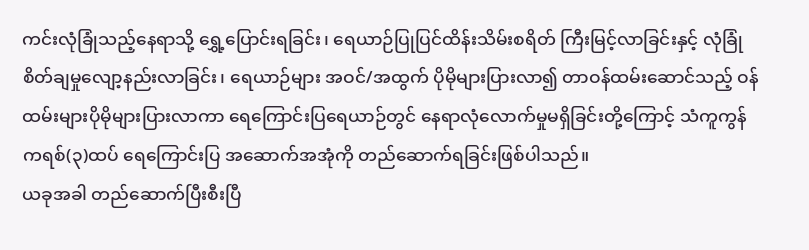ကင်းလုံခြုံသည့်နေရာသို့ ရွှေ့ပြောင်းရခြင်း၊ ရေယာဉ်ပြုပြင်ထိန်းသိမ်းစရိတ် ကြီးမြင့်လာခြင်းနှင့် လုံခြုံစိတ်ချမှုလျော့နည်းလာခြင်း၊ ရေယာဉ်များ အဝင်/အထွက် ပိုမိုများပြားလာ၍ တာဝန်ထမ်းဆောင်သည့် ဝန်ထမ်းများပိုမိုများပြားလာကာ ရေကြောင်းပြရေယာဉ်တွင် နေရာလုံလောက်မှုမရှိခြင်းတို့ကြောင့် သံကူကွန်ကရစ်(၃)ထပ် ရေကြောင်းပြ အဆောက်အအုံကို တည်ဆောက်ရခြင်းဖြစ်ပါသည်။
ယခုအခါ တည်ဆောက်ပြီးစီးပြီ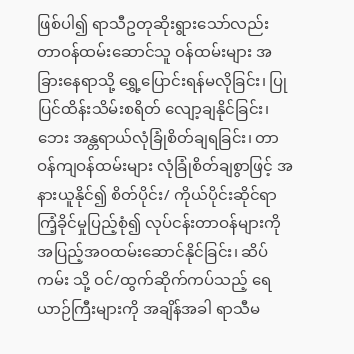ဖြစ်ပါ၍ ရာသီဥတုဆိုးရွားသော်လည်း တာဝန်ထမ်းဆောင်သူ ဝန်ထမ်းများ အခြားနေရာသို့ ရွှေ့ပြောင်းရန်မလိုခြင်း၊ ပြုပြင်ထိန်းသိမ်းစရိတ် လျော့ချနိုင်ခြင်း၊ ဘေး အန္တရာယ်လုံခြုံစိတ်ချရခြင်း၊ တာဝန်ကျဝန်ထမ်းများ လုံခြုံစိတ်ချစွာဖြင့် အနားယူနိုင်၍ စိတ်ပိုင်း/ ကိုယ်ပိုင်းဆိုင်ရာ ကြံ့ခိုင်မှုပြည့်စုံ၍ လုပ်ငန်းတာဝန်များကို အပြည့်အဝထမ်းဆောင်နိုင်ခြင်း၊ ဆိပ်ကမ်း သို့ ဝင်/ထွက်ဆိုက်ကပ်သည့် ရေယာဉ်ကြီးများကို အချိန်အခါ ရာသီမ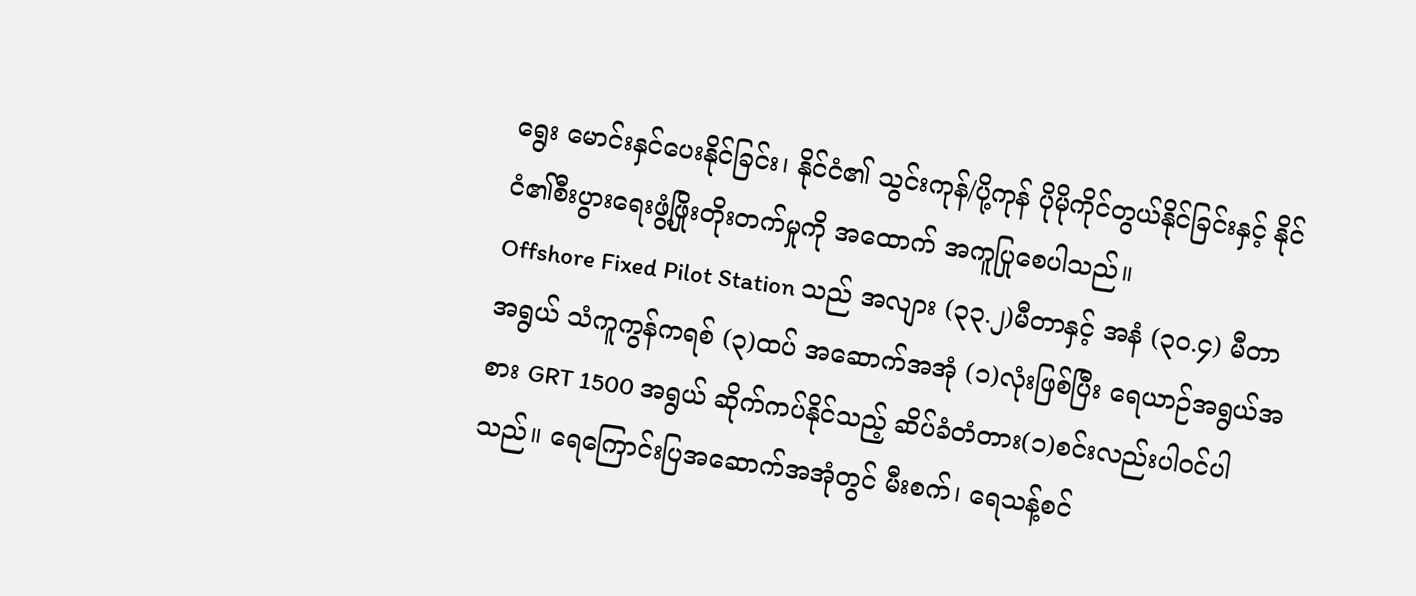ရွေး မောင်းနှင်ပေးနိုင်ခြင်း၊ နိုင်ငံ၏ သွင်းကုန်/ပို့ကုန် ပိုမိုကိုင်တွယ်နိုင်ခြင်းနှင့် နိုင်ငံ၏စီးပွားရေးဖွံ့ဖြိုးတိုးတက်မှုကို အထောက် အကူပြုစေပါသည်။
Offshore Fixed Pilot Station သည် အလျား (၃၃.၂)မီတာနှင့် အနံ (၃၀.၄) မီတာအရွယ် သံကူကွန်ကရစ် (၃)ထပ် အဆောက်အအုံ (၁)လုံးဖြစ်ပြီး ရေယာဉ်အရွယ်အစား GRT 1500 အရွယ် ဆိုက်ကပ်နိုင်သည့် ဆိပ်ခံတံတား(၁)စင်းလည်းပါဝင်ပါသည်။ ရေကြောင်းပြအဆောက်အအုံတွင် မီးစက်၊ ရေသန့်စင်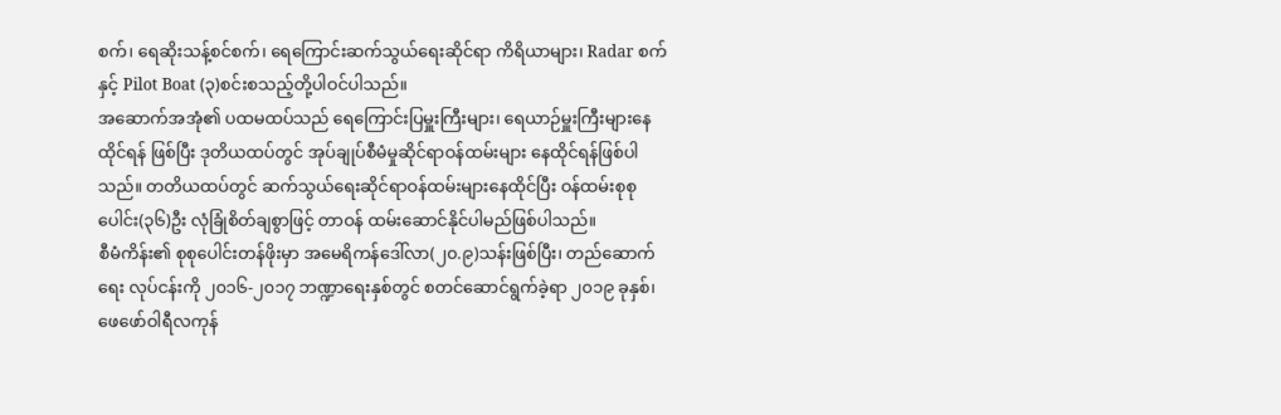စက်၊ ရေဆိုးသန့်စင်စက်၊ ရေကြောင်းဆက်သွယ်ရေးဆိုင်ရာ ကိရိယာများ၊ Radar စက်နှင့် Pilot Boat (၃)စင်းစသည့်တို့ပါဝင်ပါသည်။
အဆောက်အအုံ၏ ပထမထပ်သည် ရေကြောင်းပြမှူးကြီးများ၊ ရေယာဉ်မှူးကြီးများနေထိုင်ရန် ဖြစ်ပြီး ဒုတိယထပ်တွင် အုပ်ချုပ်စီမံမှုဆိုင်ရာဝန်ထမ်းများ နေထိုင်ရန်ဖြစ်ပါသည်။ တတိယထပ်တွင် ဆက်သွယ်ရေးဆိုင်ရာဝန်ထမ်းများနေထိုင်ပြီး ဝန်ထမ်းစုစုပေါင်း(၃၆)ဦး လုံခြုံစိတ်ချစွာဖြင့် တာဝန် ထမ်းဆောင်နိုင်ပါမည်ဖြစ်ပါသည်။
စီမံကိန်း၏ စုစုပေါင်းတန်ဖိုးမှာ အမေရိကန်ဒေါ်လာ(၂၀.၉)သန်းဖြစ်ပြီး၊ တည်ဆောက်ရေး လုပ်ငန်းကို ၂၀၁၆-၂၀၁၇ ဘဏ္ဍာရေးနှစ်တွင် စတင်ဆောင်ရွက်ခဲ့ရာ ၂၀၁၉ ခုနှစ်၊ ဖေဖော်ဝါရီလကုန်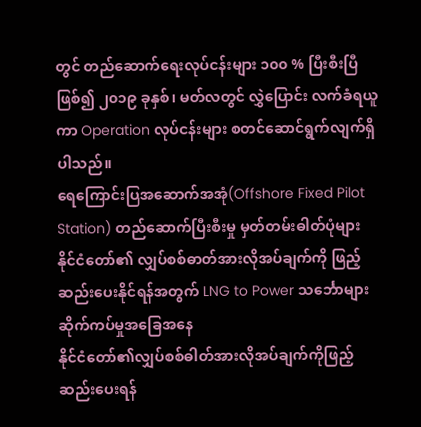တွင် တည်ဆောက်ရေးလုပ်ငန်းများ ၁၀၀ % ပြီးစီးပြီဖြစ်၍ ၂၀၁၉ ခုနှစ်၊ မတ်လတွင် လွှဲပြောင်း လက်ခံရယူကာ Operation လုပ်ငန်းများ စတင်ဆောင်ရွက်လျက်ရှိပါသည်။
ရေကြောင်းပြအဆောက်အအုံ(Offshore Fixed Pilot Station) တည်ဆောက်ပြီးစီးမှု မှတ်တမ်းဓါတ်ပုံများ
နိုင်ငံတော်၏ လျှပ်စစ်ဓာတ်အားလိုအပ်ချက်ကို ဖြည့်ဆည်းပေးနိုင်ရန်အတွက် LNG to Power သင်္ဘောများ ဆိုက်ကပ်မှုအခြေအနေ
နိုင်ငံတော်၏လျှပ်စစ်ဓါတ်အားလိုအပ်ချက်ကိုဖြည့်ဆည်းပေးရန်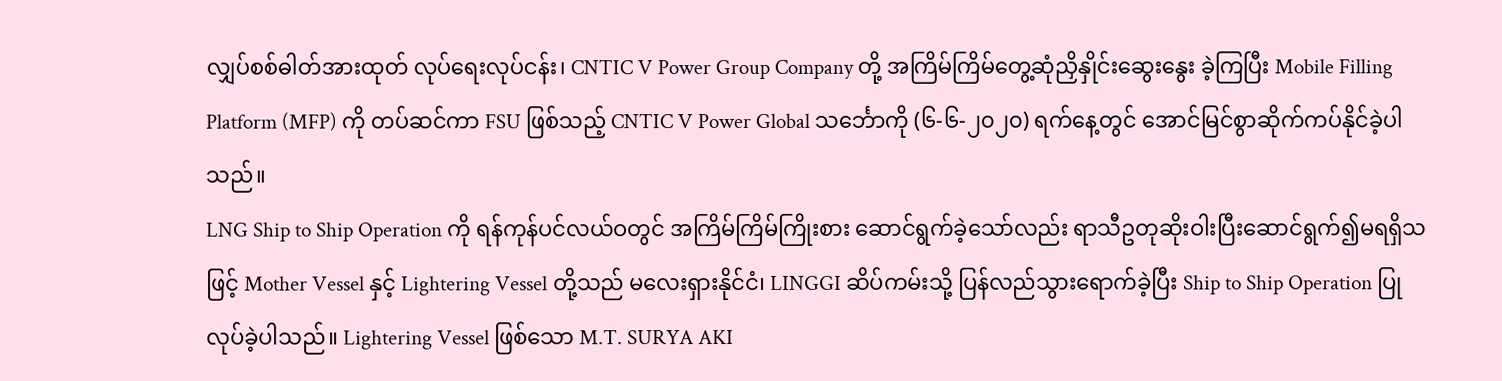လျှပ်စစ်ဓါတ်အားထုတ် လုပ်ရေးလုပ်ငန်း၊ CNTIC V Power Group Company တို့ အကြိမ်ကြိမ်တွေ့ဆုံညှိနှိုင်းဆွေးနွေး ခဲ့ကြပြီး Mobile Filling Platform (MFP) ကို တပ်ဆင်ကာ FSU ဖြစ်သည့် CNTIC V Power Global သင်္ဘောကို (၆-၆-၂၀၂၀) ရက်နေ့တွင် အောင်မြင်စွာဆိုက်ကပ်နိုင်ခဲ့ပါသည်။
LNG Ship to Ship Operation ကို ရန်ကုန်ပင်လယ်ဝတွင် အကြိမ်ကြိမ်ကြိုးစား ဆောင်ရွက်ခဲ့သော်လည်း ရာသီဥတုဆိုးဝါးပြီးဆောင်ရွက်၍မရရှိသဖြင့် Mother Vessel နှင့် Lightering Vessel တို့သည် မလေးရှားနိုင်ငံ၊ LINGGI ဆိပ်ကမ်းသို့ ပြန်လည်သွားရောက်ခဲ့ပြီး Ship to Ship Operation ပြုလုပ်ခဲ့ပါသည်။ Lightering Vessel ဖြစ်သော M.T. SURYA AKI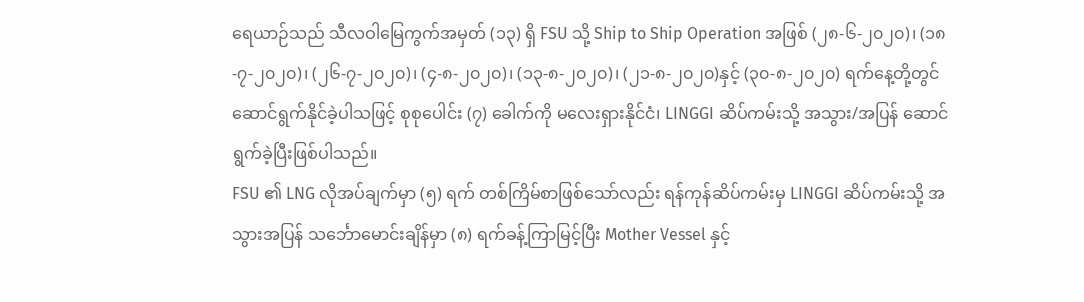ရေယာဉ်သည် သီလဝါမြေကွက်အမှတ် (၁၃) ရှိ FSU သို့ Ship to Ship Operation အဖြစ် (၂၈-၆-၂၀၂၀)၊ (၁၈-၇-၂၀၂၀)၊ (၂၆-၇-၂၀၂၀)၊ (၄-၈-၂၀၂၀)၊ (၁၃-၈-၂၀၂၀)၊ (၂၁-၈-၂၀၂၀)နှင့် (၃၀-၈-၂၀၂၀) ရက်နေ့တို့တွင် ဆောင်ရွက်နိုင်ခဲ့ပါသဖြင့် စုစုပေါင်း (၇) ခေါက်ကို မလေးရှားနိုင်ငံ၊ LINGGI ဆိပ်ကမ်းသို့ အသွား/အပြန် ဆောင်ရွက်ခဲ့ပြီးဖြစ်ပါသည်။
FSU ၏ LNG လိုအပ်ချက်မှာ (၅) ရက် တစ်ကြိမ်စာဖြစ်သော်လည်း ရန်ကုန်ဆိပ်ကမ်းမှ LINGGI ဆိပ်ကမ်းသို့ အသွားအပြန် သင်္ဘောမောင်းချိန်မှာ (၈) ရက်ခန့်ကြာမြင့်ပြီး Mother Vessel နှင့်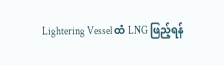Lightering Vessel ထံ LNG ဖြည့်ရန်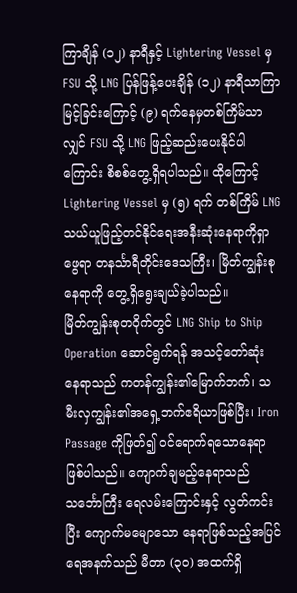ကြာချိန် (၁၂) နာရီနှင့် Lightering Vessel မှ FSU သို့ LNG ပြန်ဖြန့်ပေးချိန် (၁၂) နာရီသာကြာမြင့်ခြင်းကြောင့် (၉) ရက်နေမှတစ်ကြိမ်သာလျှင် FSU သို့ LNG ဖြည့်ဆည်းပေးနိုင်ပါကြောင်း စိစစ်တွေ့ရှိရပါသည်။ ထိုကြောင့် Lightering Vessel မှ (၅) ရက် တစ်ကြိမ် LNG သယ်ယူဖြည့်တင်နိုင်ရေးအနီးဆုံးနေရာကိုရှာဖွေရာ တနင်္သာရီတိုင်းဒေသကြီး၊ မြိတ်ကျွန်းစုနေရာကို တွေ့ရှိရွေးချယ်ခဲ့ပါသည်။
မြိတ်ကျွန်းစုတဝိုက်တွင် LNG Ship to Ship Operation ဆောင်ရွက်ရန် အသင့်တော်ဆုံး နေရာသည် ကတန်ကျွန်း၏မြောက်ဘက်၊ သမီးလှကျွန်း၏အရှေ့ဘက်ဧရိယာဖြစ်ပြီး၊ Iron Passage ကိုဖြတ်၍ ဝင်ရောက်ရသောနေရာဖြစ်ပါသည်။ ကျောက်ချမည့်နေရာသည် သင်္ဘောကြီး ရေလမ်းကြောင်းနှင့် လွတ်ကင်းပြီး ကျောက်မမျောသော နေရာဖြစ်သည့်အပြင် ရေအနက်သည် မီတာ (၃၀) အထက်ရှိ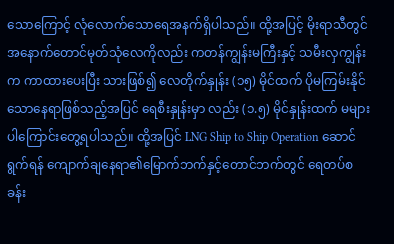သောကြောင့် လုံလောက်သောရေအနက်ရှိပါသည်။ ထို့အပြင့် မိုးရာသီတွင် အနောက်တောင်မုတ်သုံလေကိုလည်း ကတန်ကျွန်းမကြီးနှင့် သမီးလှကျွန်းက ကာထားပေးပြီး သားဖြစ်၍ လေတိုက်နှုန်း (၁၅) မိုင်ထက် ပိုမကြမ်းနိုင်သောနေရာဖြစ်သည့်အပြင် ရေစီးနှုန်းမှာ လည်း (၁.၅) မိုင်နှုန်းထက် မများပါကြောင်းတွေ့ရပါသည်။ ထို့အပြင် LNG Ship to Ship Operation ဆောင်ရွက်ရန် ကျောက်ချနေရာ၏မြောက်ဘက်နှင့်တောင်ဘက်တွင် ရေတပ်စခန်း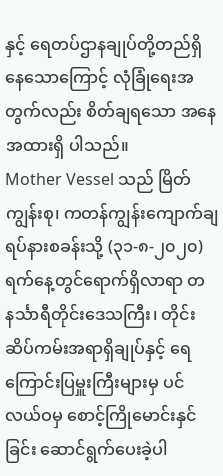နှင့် ရေတပ်ဌာနချုပ်တို့တည်ရှိနေသောကြောင့် လုံခြုံရေးအတွက်လည်း စိတ်ချရသော အနေအထားရှိ ပါသည်။
Mother Vessel သည် မြိတ်ကျွန်းစု၊ ကတန်ကျွန်းကျောက်ချရပ်နားစခန်းသို့ (၃၁-၈-၂၀၂၀) ရက်နေ့တွင်ရောက်ရှိလာရာ တနင်္သာရီတိုင်းဒေသကြီး၊ တိုင်းဆိပ်ကမ်းအရာရှိချုပ်နှင့် ရေကြောင်းပြမှူးကြီးများမှ ပင်လယ်ဝမှ စောင့်ကြိုမောင်းနှင်ခြင်း ဆောင်ရွက်ပေးခဲ့ပါ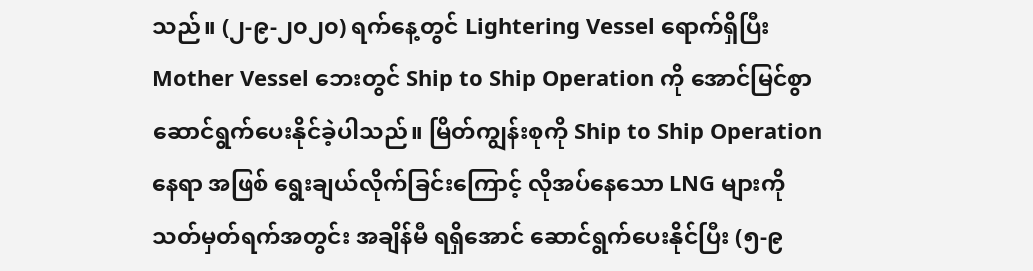သည်။ (၂-၉-၂၀၂၀) ရက်နေ့တွင် Lightering Vessel ရောက်ရှိပြီး Mother Vessel ဘေးတွင် Ship to Ship Operation ကို အောင်မြင်စွာဆောင်ရွက်ပေးနိုင်ခဲ့ပါသည်။ မြိတ်ကျွန်းစုကို Ship to Ship Operation နေရာ အဖြစ် ရွေးချယ်လိုက်ခြင်းကြောင့် လိုအပ်နေသော LNG များကို သတ်မှတ်ရက်အတွင်း အချိန်မီ ရရှိအောင် ဆောင်ရွက်ပေးနိုင်ပြီး (၅-၉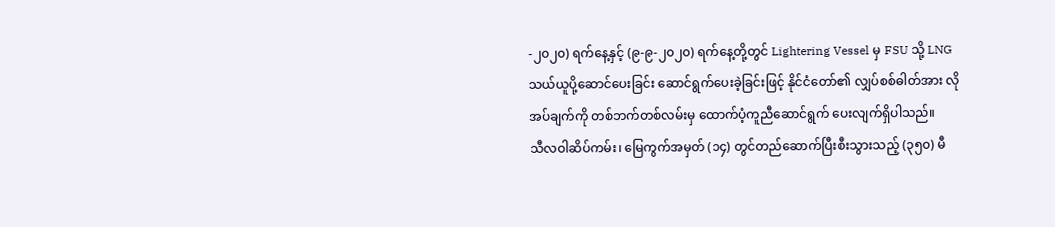-၂၀၂၀) ရက်နေ့နှင့် (၉-၉-၂၀၂၀) ရက်နေ့တို့တွင် Lightering Vessel မှ FSU သို့ LNG သယ်ယူပို့ဆောင်ပေးခြင်း ဆောင်ရွက်ပေးခဲ့ခြင်းဖြင့် နိုင်ငံတော်၏ လျှပ်စစ်ဓါတ်အား လိုအပ်ချက်ကို တစ်ဘက်တစ်လမ်းမှ ထောက်ပံ့ကူညီဆောင်ရွက် ပေးလျက်ရှိပါသည်။
သီလဝါဆိပ်ကမ်း၊ မြေကွက်အမှတ် (၁၄) တွင်တည်ဆောက်ပြီးစီးသွားသည့် (၃၅၀) မီ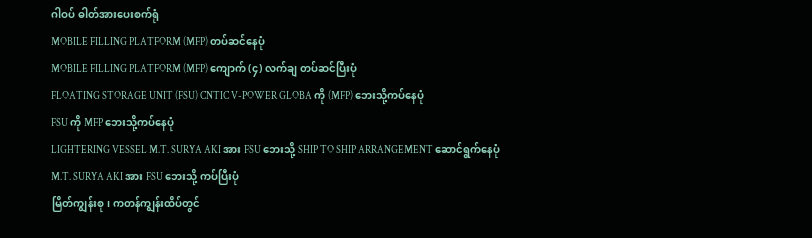ဂါဝပ် ဓါတ်အားပေးစက်ရုံ
MOBILE FILLING PLATFORM (MFP) တပ်ဆင်နေပုံ
MOBILE FILLING PLATFORM (MFP) ကျောက် (၄) လက်ချ တပ်ဆင်ပြီးပုံ
FLOATING STORAGE UNIT (FSU) CNTIC V-POWER GLOBA ကို (MFP) ဘေးသို့ကပ်နေပုံ
FSU ကို MFP ဘေးသို့ကပ်နေပုံ
LIGHTERING VESSEL M.T. SURYA AKI အား FSU ဘေးသို့ SHIP TO SHIP ARRANGEMENT ဆောင်ရွက်နေပုံ
M.T. SURYA AKI အား FSU ဘေးသို့ ကပ်ပြီးပုံ
မြိတ်ကျွန်းစု၊ ကတန်ကျွန်းထိပ်တွင်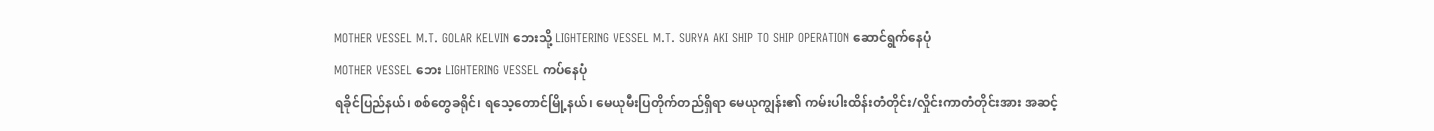MOTHER VESSEL M.T. GOLAR KELVIN ဘေးသို့ LIGHTERING VESSEL M.T. SURYA AKI SHIP TO SHIP OPERATION ဆောင်ရွက်နေပုံ
MOTHER VESSEL ဘေး LIGHTERING VESSEL ကပ်နေပုံ
ရခိုင်ပြည်နယ်၊ စစ်တွေခရိုင်၊ ရသေ့တောင်မြို့နယ်၊ မေယုမီးပြတိုက်တည်ရှိရာ မေယုကျွန်း၏ ကမ်းပါးထိန်းတံတိုင်း/လှိုင်းကာတံတိုင်းအား အဆင့်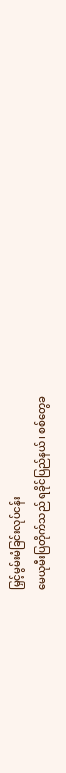မြှင့်မွမ်းမံခြင်းလုပ်ငန်း
မေယုမီးပြတိုက်သည် ရခိုင်ပြည်နယ်၊ စစ်တွေခ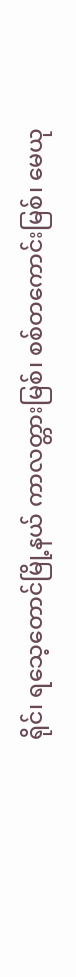ရိုင်၊ ရသေ့တောင်မြို့နယ် ကာလတ္တားမြစ်၊ စစ်တကောင်းမြစ်၊ မေယု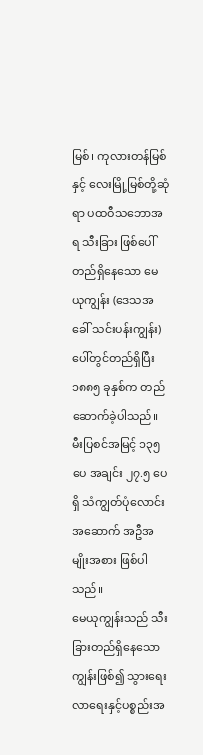မြစ်၊ ကုလားတန်မြစ်နှင့် လေးမြို့မြစ်တို့ဆုံရာ ပထဝီသဘောအရ သီးခြား ဖြစ်ပေါ်တည်ရှိနေသော မေယုကျွန်း (ဒေသအခေါ် သင်းပန်းကျွန်း) ပေါ်တွင်တည်ရှိပြီး ၁၈၈၅ ခုနှစ်က တည်ဆောက်ခဲ့ပါသည်။ မီးပြစင်အမြင့် ၁၃၅ ပေ အချင်း ၂၇.၅ ပေရှိ သံကျွတ်ပုံလောင်း အဆောက် အဦအမျိုးအစား ဖြစ်ပါသည်။
မေယုကျွန်းသည် သီးခြားတည်ရှိနေသောကျွန်းဖြစ်၍ သွားရေးလာရေးနှင့်ပစ္စည်းအ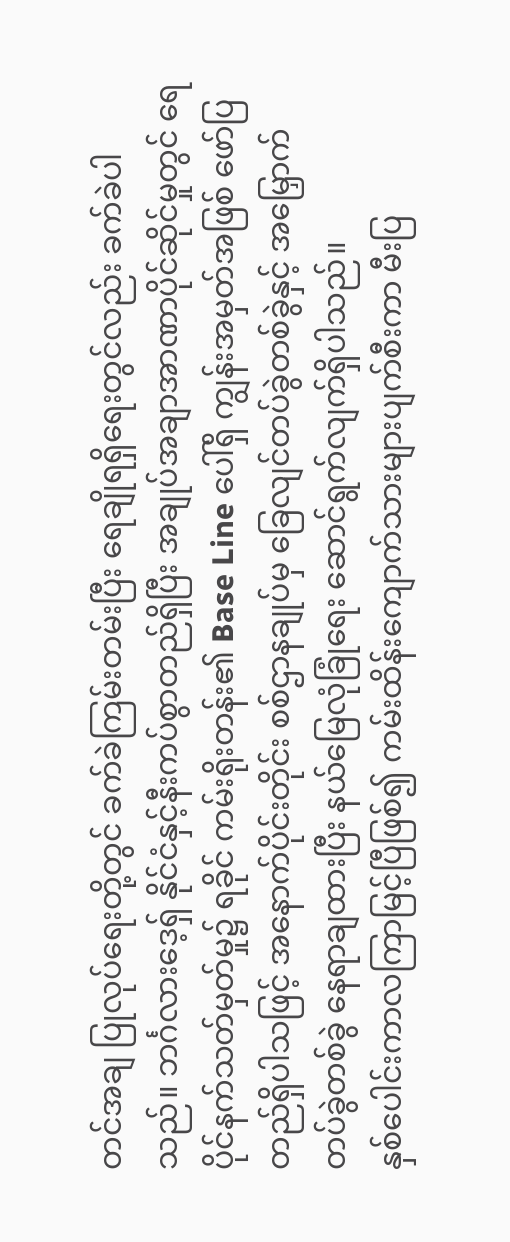တင်အချ ပြုလုပ်ရေးတို့တွင် ခက်ခဲကြမ်းတမ်းပြီး ရေချိုရရှိရေးတွင်လည်း ခက်ခဲပါသည်။ ဘင်္ဂလားဒေ့ရှ် နိုင်ငံနှင့်နီးကပ်စွာတည်ရှိပြီး အချုပ်အချာအာဏာပိုင်ဆိုင်မှုတွင် ရေပိုင်နက်သတ်မှတ်မှု၌ ရခိုင် ကမ်းရိုးတန်း၏ Base Line ပေါ်ရှိ ကျွန်းအမှတ်အဖြစ် ဖော်ပြတည်ရှိပါသဖြင့် အနောက်ပိုင်းတိုင်း စစ်ဌာနချုပ်မှ ခြေလျင်တပ်ခွဲတစ်ခွဲနှင့် အမြှောက်တပ်ခွဲတစ်ခွဲ နေရာချထားပြီး နယ်မြေလုံခြုံရေး ဆောင်ရွက်လျက်ရှိပါသည်။
နှစ်ပေါင်းကာလကြာမြင့်ပြီဖြစ်၍ ကမ်းထိန်းကျောက်သားများပျက်စီးကာ မီးပြ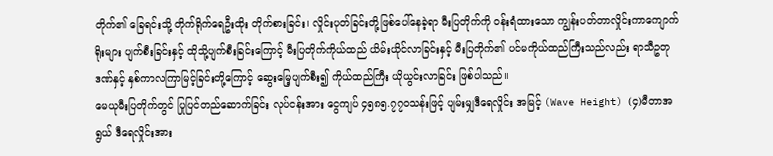တိုက်၏ ခြေရင်းသို့ တိုက်ရိုက်ရေဦးထိုး တိုက်စားခြင်း၊ လှိုင်းပုတ်ခြင်းတို့ဖြစ်ပေါ်နေခဲ့ရာ မီးပြတိုက်ကို ဝန်းရံထားသော ကျွန်းပတ်တာလှိုင်းကာကျောက်ရိုးများ ပျက်စီးခြင်းနှင့် ထိုသို့ပျက်စီးခြင်းကြောင့် မီးပြတိုက်ကိုယ်ထည် ယိမ်းယိုင်လာခြင်းနှင့် မီးပြတိုက်၏ ပင်မကိုယ်ထည်ကြီးသည်လည်း ရာသီဥတု ဒဏ်နှင့် နှစ်ကာလကြာမြင့်ခြင်းတို့ကြောင့် ဆွေးမြေ့ပျက်စီး၍ ကိုယ်ထည်ကြီး ယိုယွင်းလာခြင်း ဖြစ်ပါသည်။
မေယုမီးပြတိုက်တွင် ပြုပြင်တည်ဆောက်ခြင်း လုပ်ငန်းအား ငွေကျပ် ၄၅၈၅.၇၇၀သန်းဖြင့် ပျမ်းမျှဒီရေလှိုင်း အမြင့် (Wave Height) (၄)မီတာအရွယ် ဒီရေလှိုင်းအား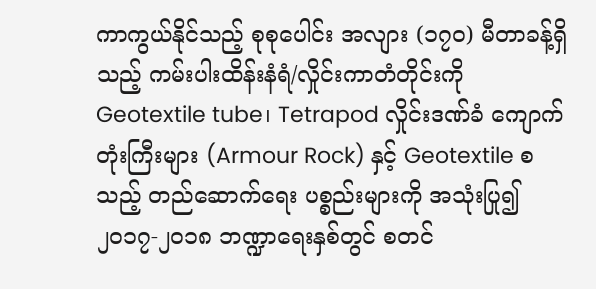ကာကွယ်နိုင်သည့် စုစုပေါင်း အလျား (၁၇၀) မီတာခန့်ရှိသည့် ကမ်းပါးထိန်းနံရံ/လှိုင်းကာတံတိုင်းကို Geotextile tube၊ Tetrapod လှိုင်းဒဏ်ခံ ကျောက်တုံးကြီးများ (Armour Rock) နှင့် Geotextile စသည့် တည်ဆောက်ရေး ပစ္စည်းများကို အသုံးပြု၍ ၂၀၁၇-၂၀၁၈ ဘဏ္ဍာရေးနှစ်တွင် စတင်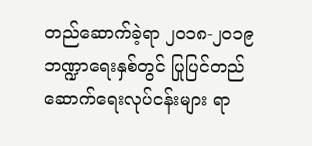တည်ဆောက်ခဲ့ရာ ၂၀၁၈-၂၀၁၉ ဘဏ္ဍာရေးနှစ်တွင် ပြုပြင်တည်ဆောက်ရေးလုပ်ငန်းများ ရာ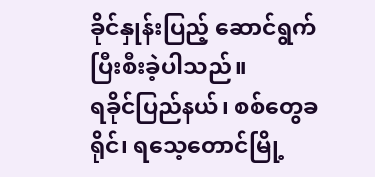ခိုင်နှုန်းပြည့် ဆောင်ရွက်ပြီးစီးခဲ့ပါသည်။
ရခိုင်ပြည်နယ်၊ စစ်တွေခရိုင်၊ ရသေ့တောင်မြို့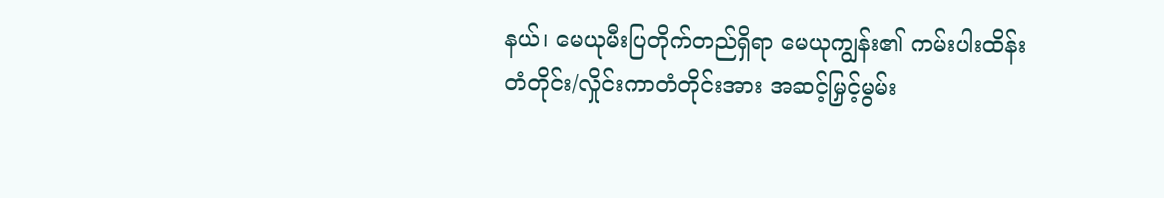နယ်၊ မေယုမီးပြတိုက်တည်ရှိရာ မေယုကျွန်း၏ ကမ်းပါးထိန်းတံတိုင်း/လှိုင်းကာတံတိုင်းအား အဆင့်မြှင့်မွမ်း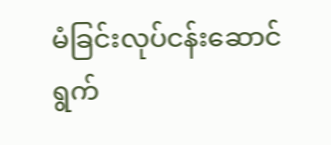မံခြင်းလုပ်ငန်းဆောင်ရွက်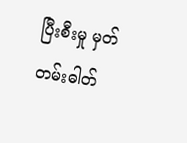ပြီးစီးမှု မှတ်တမ်းဓါတ်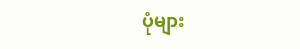ပုံများ